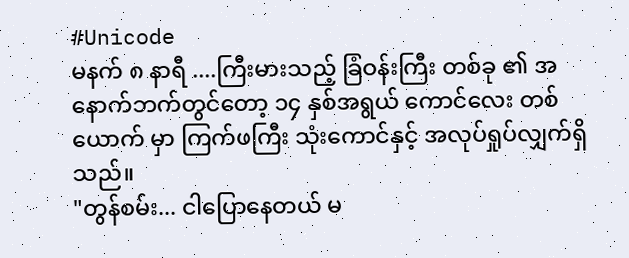#Unicode
မနက် ၈ နာရီ ....ကြီးမားသည့် ခြံဝန်းကြီး တစ်ခု ၏ အနောက်ဘက်တွင်တော့ ၁၄ နှစ်အရွယ် ကောင်လေး တစ်ယောက် မှာ ကြက်ဖကြီး သုံးကောင်နှင့် အလုပ်ရှုပ်လျှက်ရှိသည်။
"တွန်စမ်း... ငါပြောနေတယ် မ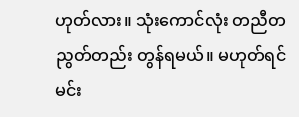ဟုတ်လား။ သုံးကောင်လုံး တညီတညွတ်တည်း တွန်ရမယ်။ မဟုတ်ရင် မင်း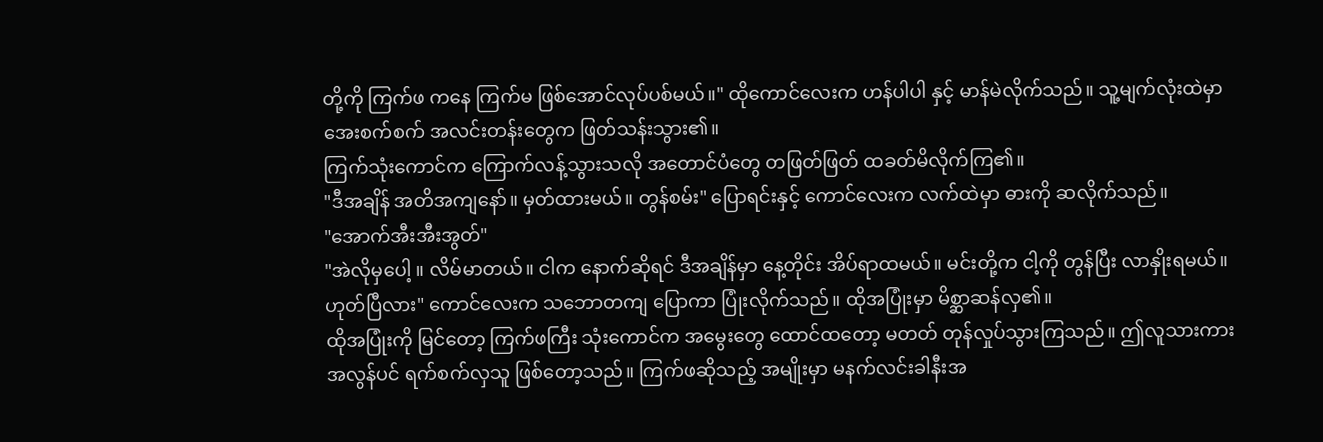တို့ကို ကြက်ဖ ကနေ ကြက်မ ဖြစ်အောင်လုပ်ပစ်မယ်။" ထိုကောင်လေးက ဟန်ပါပါ နှင့် မာန်မဲလိုက်သည်။ သူ့မျက်လုံးထဲမှာ အေးစက်စက် အလင်းတန်းတွေက ဖြတ်သန်းသွား၏။
ကြက်သုံးကောင်က ကြောက်လန့်သွားသလို အတောင်ပံတွေ တဖြတ်ဖြတ် ထခတ်မိလိုက်ကြ၏။
"ဒီအချိန် အတိအကျနော်။ မှတ်ထားမယ်။ တွန်စမ်း" ပြောရင်းနှင့် ကောင်လေးက လက်ထဲမှာ ဓားကို ဆလိုက်သည်။
"အောက်အီးအီးအွတ်"
"အဲလိုမှပေါ့ ။ လိမ်မာတယ်။ ငါက နောက်ဆိုရင် ဒီအချိန်မှာ နေ့တိုင်း အိပ်ရာထမယ်။ မင်းတို့က ငါ့ကို တွန်ပြီး လာနှိုးရမယ်။ ဟုတ်ပြီလား" ကောင်လေးက သဘောတကျ ပြောကာ ပြုံးလိုက်သည်။ ထိုအပြုံးမှာ မိစ္ဆာဆန်လှ၏။
ထိုအပြုံးကို မြင်တော့ ကြက်ဖကြီး သုံးကောင်က အမွေးတွေ ထောင်ထတော့ မတတ် တုန်လှုပ်သွားကြသည်။ ဤလူသားကား အလွန်ပင် ရက်စက်လှသူ ဖြစ်တော့သည်။ ကြက်ဖဆိုသည့် အမျိုးမှာ မနက်လင်းခါနီးအ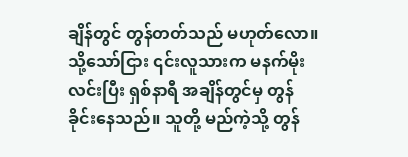ချိန်တွင် တွန်တတ်သည် မဟုတ်လော။ သို့သော်ငြား ၎င်းလူသားက မနက်မိုးလင်းပြီး ရှစ်နာရီ အချိန်တွင်မှ တွန်ခိုင်းနေသည်။ သူတို့ မည်ကဲ့သို့ တွန်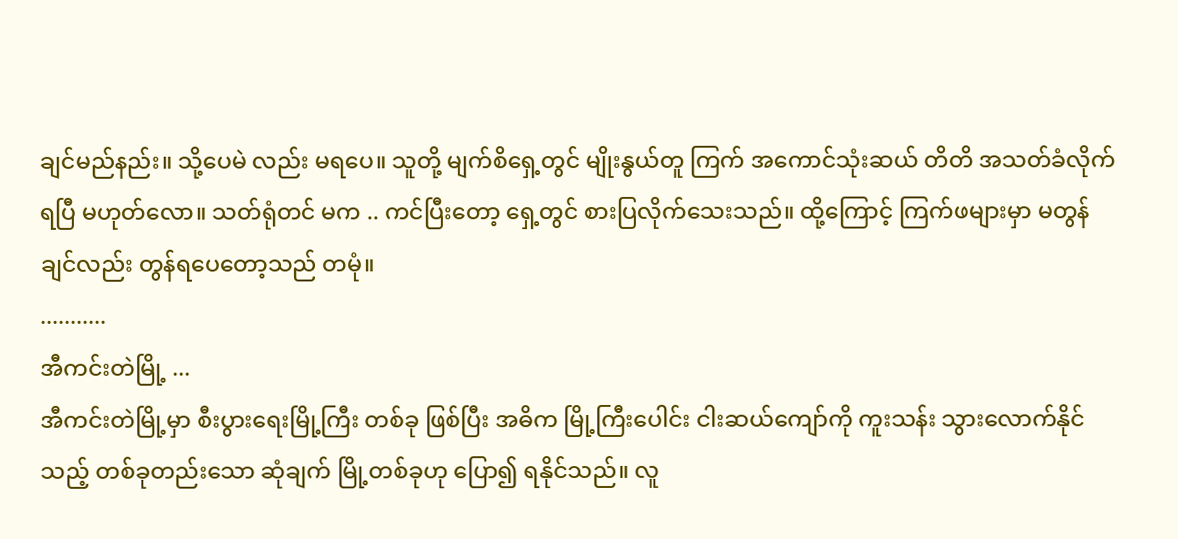ချင်မည်နည်း။ သို့ပေမဲ လည်း မရပေ။ သူတို့ မျက်စိရှေ့တွင် မျိုးနွယ်တူ ကြက် အကောင်သုံးဆယ် တိတိ အသတ်ခံလိုက်ရပြီ မဟုတ်လော။ သတ်ရုံတင် မက .. ကင်ပြီးတော့ ရှေ့တွင် စားပြလိုက်သေးသည်။ ထို့ကြောင့် ကြက်ဖများမှာ မတွန်ချင်လည်း တွန်ရပေတော့သည် တမုံ။
...........
အီကင်းတဲမြို့ ...
အီကင်းတဲမြို့မှာ စီးပွားရေးမြို့ကြီး တစ်ခု ဖြစ်ပြီး အဓိက မြို့ကြီးပေါင်း ငါးဆယ်ကျော်ကို ကူးသန်း သွားလောက်နိုင်သည့် တစ်ခုတည်းသော ဆုံချက် မြို့တစ်ခုဟု ပြော၍ ရနိုင်သည်။ လူ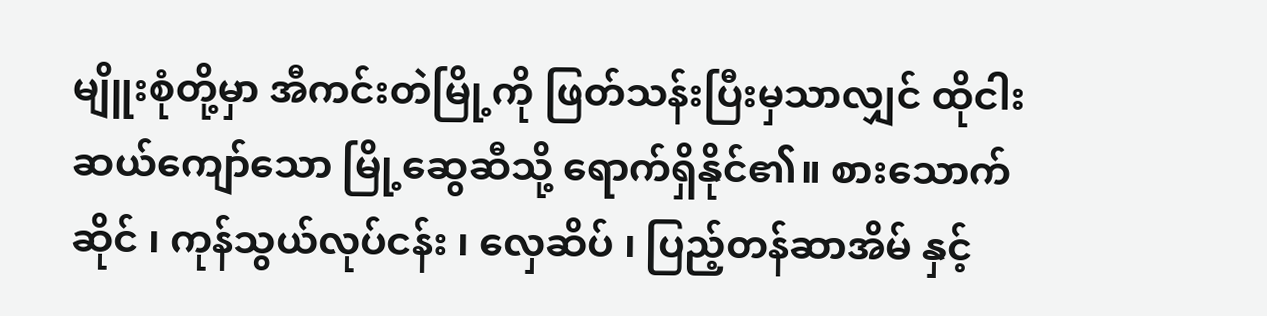မျိူးစုံတို့မှာ အီကင်းတဲမြို့ကို ဖြတ်သန်းပြီးမှသာလျှင် ထိုငါးဆယ်ကျော်သော မြို့ဆွေဆီသို့ ရောက်ရှိနိုင်၏။ စားသောက်ဆိုင် ၊ ကုန်သွယ်လုပ်ငန်း ၊ လှေဆိပ် ၊ ပြည့်တန်ဆာအိမ် နှင့်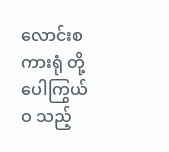လောင်းစကားရုံ တို့ ပေါကြွယ်ဝ သည့်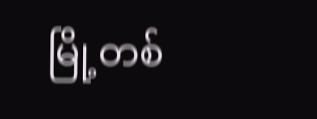မြို့တစ်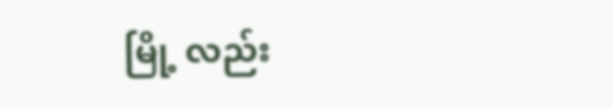မြို့ လည်း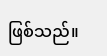ဖြစ်သည်။